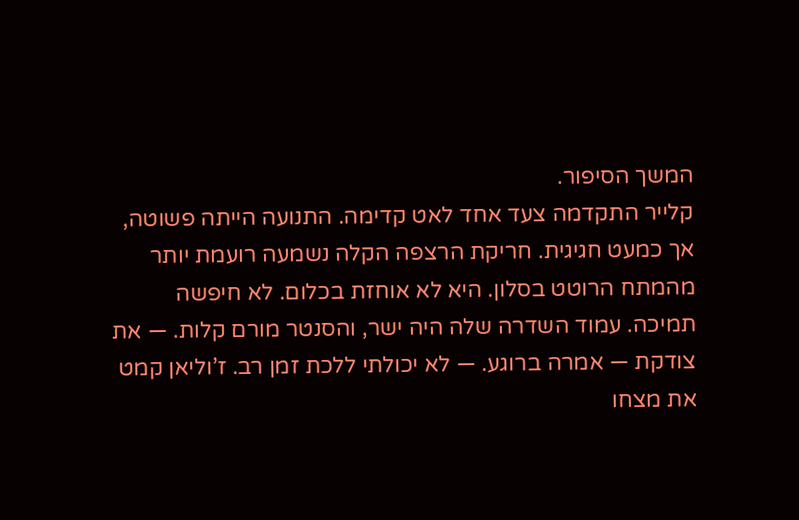המשך הסיפור.
קלייר התקדמה צעד אחד לאט קדימה. התנועה הייתה פשוטה, אך כמעט חגיגית. חריקת הרצפה הקלה נשמעה רועמת יותר מהמתח הרוטט בסלון. היא לא אוחזת בכלום. לא חיפשה תמיכה. עמוד השדרה שלה היה ישר, והסנטר מורם קלות. — את צודקת — אמרה ברוגע. — לא יכולתי ללכת זמן רב. ז’וליאן קמט את מצחו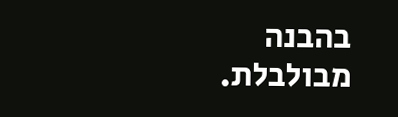בהבנה מבולבלת.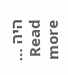היה … Read more